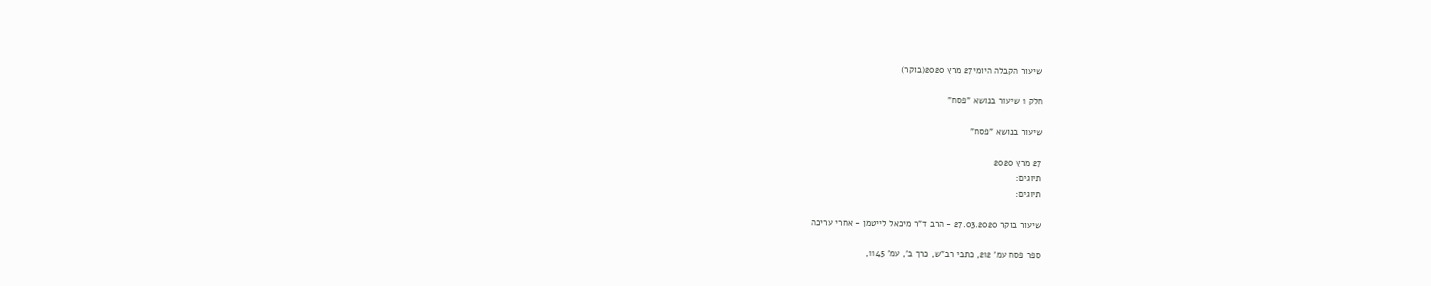שיעור הקבלה היומי27 מרץ 2020(בוקר)

חלק 1 שיעור בנושא "פסח"

שיעור בנושא "פסח"

27 מרץ 2020
תיוגים:
תיוגים:

שיעור בוקר 27.03.2020 - הרב ד"ר מיכאל לייטמן - אחרי עריכה

ספר פסח עמ' 212, כתבי רב"ש, כרך ב', עמ' 1145,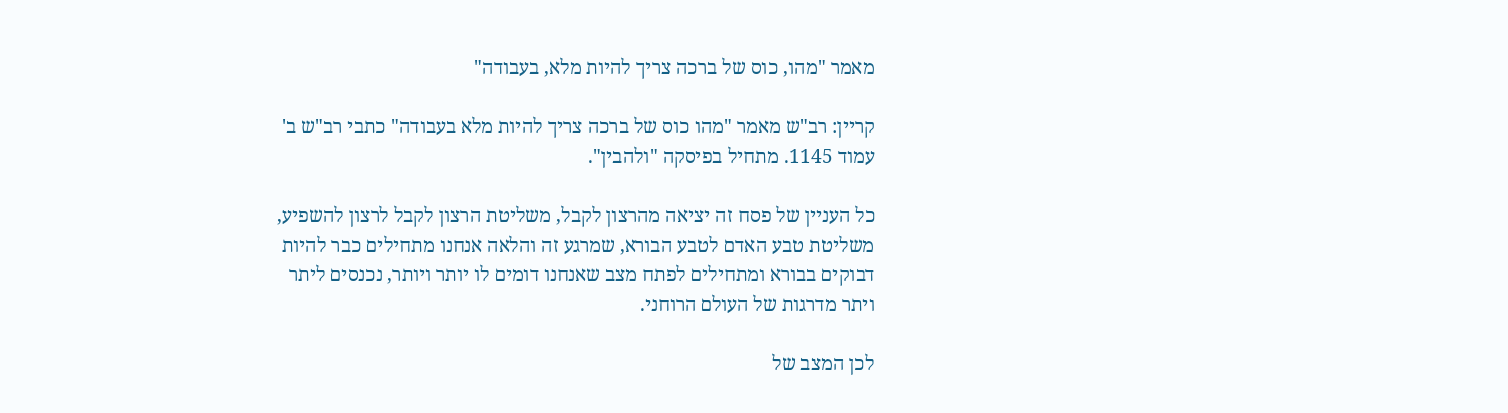מאמר "מהו, כוס של ברכה צריך להיות מלא, בעבודה"

קריין: רב"ש מאמר "מהו כוס של ברכה צריך להיות מלא בעבודה" כתבי רב"ש ב' עמוד 1145. מתחיל בפיסקה "ולהבין".

כל העניין של פסח זה יציאה מהרצון לקבל, משליטת הרצון לקבל לרצון להשפיע, משליטת טבע האדם לטבע הבורא, שמרגע זה והלאה אנחנו מתחילים כבר להיות דבוקים בבורא ומתחילים לפתח מצב שאנחנו דומים לו יותר ויותר, נכנסים ליתר ויתר מדרגות של העולם הרוחני.

לכן המצב של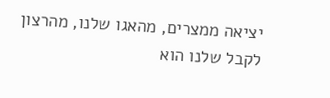יציאה ממצרים, מהאגו שלנו, מהרצון לקבל שלנו הוא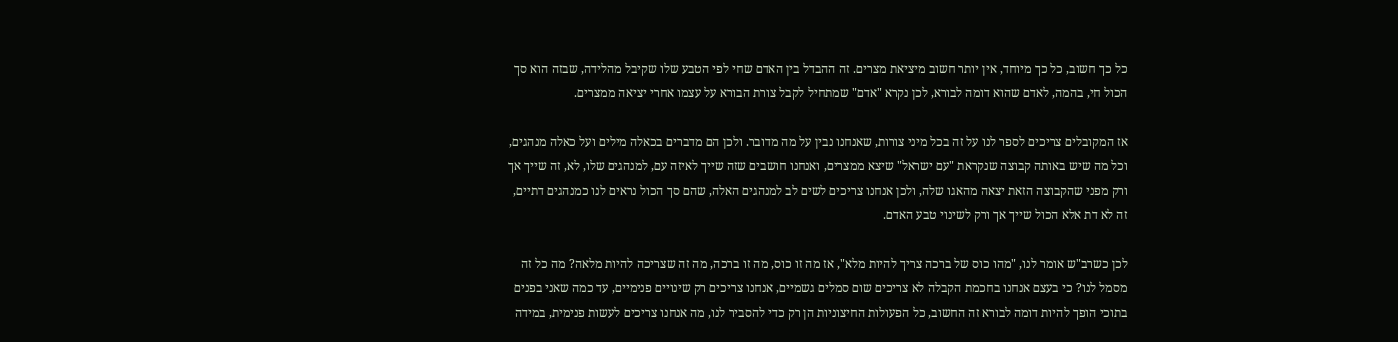כל כך חשוב, כל כך מיוחד, אין יותר חשוב מיציאת מצרים. זה ההבדל בין האדם שחי לפי הטבע שלו שקיבל מהלידה, שבזה הוא סך הכול חי, בהמה, לאדם שהוא דומה לבורא, לכן נקרא "אדם" שמתחיל לקבל צורת הבורא על עצמו אחרי יציאה ממצרים.

אז המקובלים צריכים לספר לנו על זה בכל מיני צורות, שאנחנו נבין על מה מדובר. ולכן הם מדברים בכאלה מילים ועל כאלה מנהגים, וכל מה שיש באותה קבוצה שנקראת "עם ישראל" שיצא ממצרים, ואנחנו חושבים שזה שייך לאיזה עם, למנהגים שלו, לא, זה שייך אך ורק מפני שהקבוצה הזאת יצאה מהאגו שלה, ולכן אנחנו צריכים לשים לב למנהגים האלה, שהם סך הכול נראים לנו כמנהגים דתיים, זה לא דת אלא הכול שייך אך ורק לשינוי טבע האדם.

לכן כשרב"ש אומר לנו, "מהו כוס של ברכה צריך להיות מלא", אז מה זו כוס, מה זו ברכה, מה זה שצריכה להיות מלאה? מה כל זה מסמל לנו? כי בעצם אנחנו בחכמת הקבלה לא צריכים שום סמלים גשמיים, אנחנו צריכים רק שינויים פנימיים, עד כמה שאני בפנים בתוכי הופך להיות דומה לבורא זה החשוב, כל הפעולות החיצוניות הן רק כדי להסביר לנו, מה אנחנו צריכים לעשות פנימית, במידה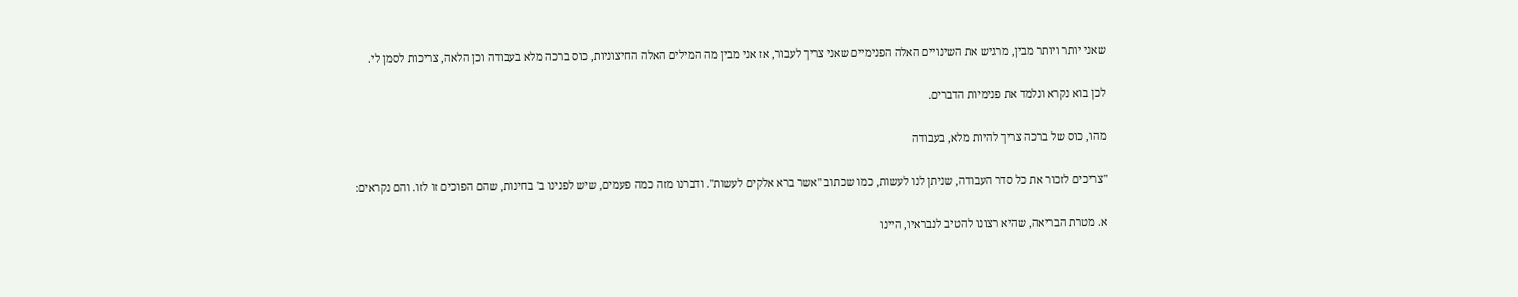שאני יותר ויותר מבין, מרגיש את השינויים האלה הפנימיים שאני צריך לעבור, אז אני מבין מה המילים האלה החיצוניות, כוס ברכה מלא בעבודה וכן הלאה, צריכות לסמן לי.

לכן בוא נקרא ונלמד את פנימיות הדברים.

מהו, כוס של ברכה צריך להיות מלא, בעבודה

"צריכים לזכור את כל סדר העבודה, שניתן לנו לעשות, כמו שכתוב "אשר ברא אלקים לעשות". ודברנו מזה כמה פעמים, שיש לפנינו ב' בחינות, שהם הפוכים זו לזו. והם נקראים:

א. מטרת הבריאה, שהיא רצונו להטיב לנבראיו, היינו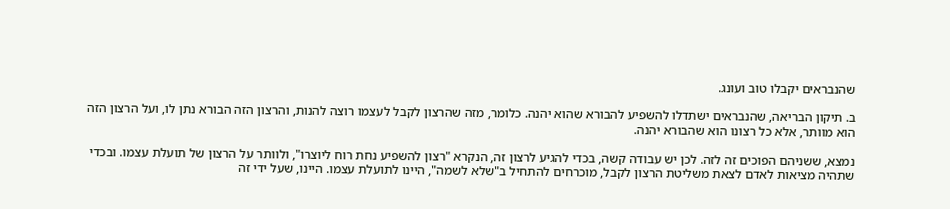שהנבראים יקבלו טוב ועונג.

ב. תיקון הבריאה, שהנבראים ישתדלו להשפיע להבורא שהוא יהנה. כלומר, מזה שהרצון לקבל לעצמו רוצה להנות, והרצון הזה הבורא נתן לו, ועל הרצון הזה הוא מוותר, אלא כל רצונו הוא שהבורא יהנה.

נמצא, ששניהם הפוכים זה לזה. לכן יש עבודה קשה, בכדי להגיע לרצון זה, הנקרא "רצון להשפיע נחת רוח ליוצרו", ולוותר על הרצון של תועלת עצמו. ובכדי שתהיה מציאות לאדם לצאת משליטת הרצון לקבל, מוכרחים להתחיל ב"שלא לשמה", היינו לתועלת עצמו. היינו, שעל ידי זה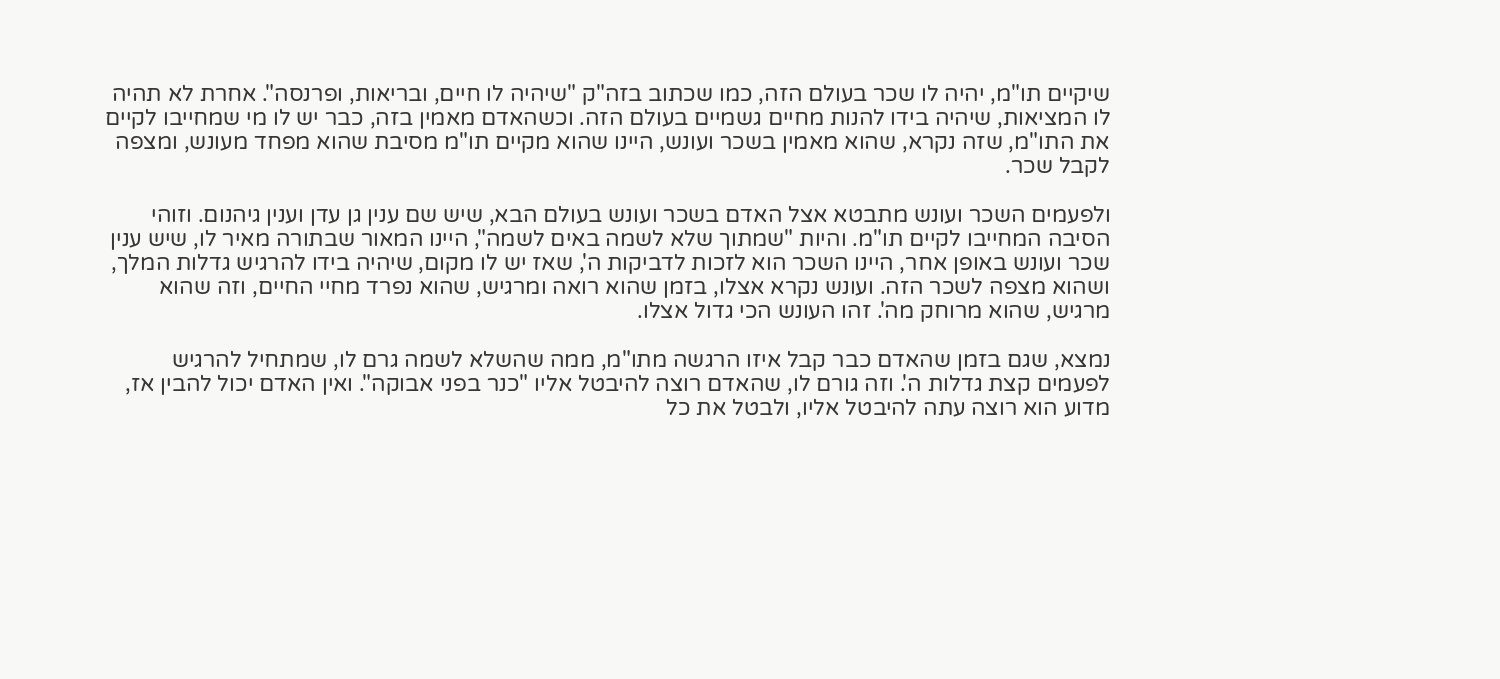שיקיים תו"מ, יהיה לו שכר בעולם הזה, כמו שכתוב בזה"ק "שיהיה לו חיים, ובריאות, ופרנסה". אחרת לא תהיה לו המציאות, שיהיה בידו להנות מחיים גשמיים בעולם הזה. וכשהאדם מאמין בזה, כבר יש לו מי שמחייבו לקיים את התו"מ, שזה נקרא, שהוא מאמין בשכר ועונש, היינו שהוא מקיים תו"מ מסיבת שהוא מפחד מעונש, ומצפה לקבל שכר.

ולפעמים השכר ועונש מתבטא אצל האדם בשכר ועונש בעולם הבא, שיש שם ענין גן עדן וענין גיהנום. וזוהי הסיבה המחייבו לקיים תו"מ. והיות "שמתוך שלא לשמה באים לשמה", היינו המאור שבתורה מאיר לו, שיש ענין שכר ועונש באופן אחר, היינו השכר הוא לזכות לדביקות ה', שאז יש לו מקום, שיהיה בידו להרגיש גדלות המלך, ושהוא מצפה לשכר הזה. ועונש נקרא אצלו, בזמן שהוא רואה ומרגיש, שהוא נפרד מחיי החיים, וזה שהוא מרגיש, שהוא מרוחק מה'. זהו העונש הכי גדול אצלו.

נמצא, שגם בזמן שהאדם כבר קבל איזו הרגשה מתו"מ, ממה שהשלא לשמה גרם לו, שמתחיל להרגיש לפעמים קצת גדלות ה'. וזה גורם לו, שהאדם רוצה להיבטל אליו "כנר בפני אבוקה". ואין האדם יכול להבין אז, מדוע הוא רוצה עתה להיבטל אליו, ולבטל את כל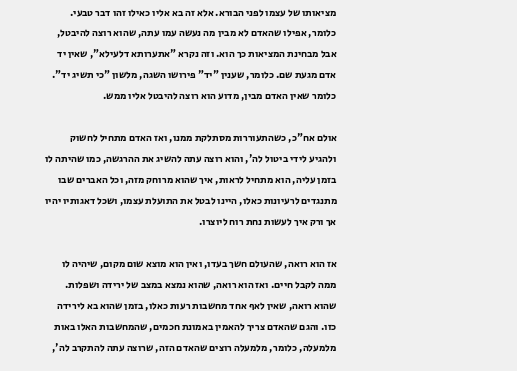מציאותו של עצמו לפני הבורא. אלא זה בא אליו כאילו זהו דבר טבעי. כלומר, אפילו שהאדם לא מבין מה נעשה עמו עתה, שהוא רוצה להיבטל, אבל מבחינת המציאות כך הוא. וזה נקרא "אתערותא דלעילא", שאין יד אדם מגעת שם. כלומר, שענין "יד" פירושו השגה, מלשון "כי תשיג יד". כלומר שאין האדם מבין, מדוע הוא רוצה להיבטל אליו ממש.

אולם אח"כ, כשהתעוררות מסתלקת ממנו, ואז האדם מתחיל לחשוק ולהגיע לידי ביטול לה', והוא רוצה עתה להשיג את ההרגשה, כמו שהיתה לו בזמן עליה, הוא מתחיל לראות, איך שהוא מרוחק מזה, וכל האברים שבו מתנגדים לרעיונות כאלו, היינו לבטל את התועלת עצמו, ושכל דאגותיו יהיו אך ורק איך לעשות נחת רוח ליוצרו.

אז הוא רואה, שהעולם חשך בעדו, ואין הוא מוצא שום מקום, שיהיה לו ממה לקבל חיים. ואז הוא רואה, שהוא נמצא במצב של ירידה ושפלות. שהוא רואה, שאין לאף אחד מחשבות רעות כאלו, בזמן שהוא בא לירידה כזו. והגם שהאדם צריך להאמין באמונת חכמים, שהמחשבות האלו באות מלמעלה, כלומר, מלמעלה רוצים שהאדם הזה, שרוצה עתה להתקרב לה',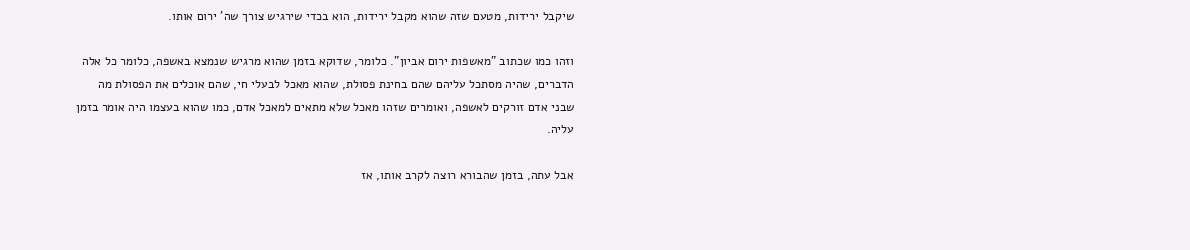שיקבל ירידות, מטעם שזה שהוא מקבל ירידות, הוא בכדי שירגיש צורך שה' ירום אותו.

וזהו כמו שכתוב "מאשפות ירום אביון". כלומר, שדוקא בזמן שהוא מרגיש שנמצא באשפה, כלומר כל אלה הדברים, שהיה מסתכל עליהם שהם בחינת פסולת, שהוא מאכל לבעלי חי, שהם אוכלים את הפסולת מה שבני אדם זורקים לאשפה, ואומרים שזהו מאכל שלא מתאים למאכל אדם, כמו שהוא בעצמו היה אומר בזמן עליה.

אבל עתה, בזמן שהבורא רוצה לקרב אותו, אז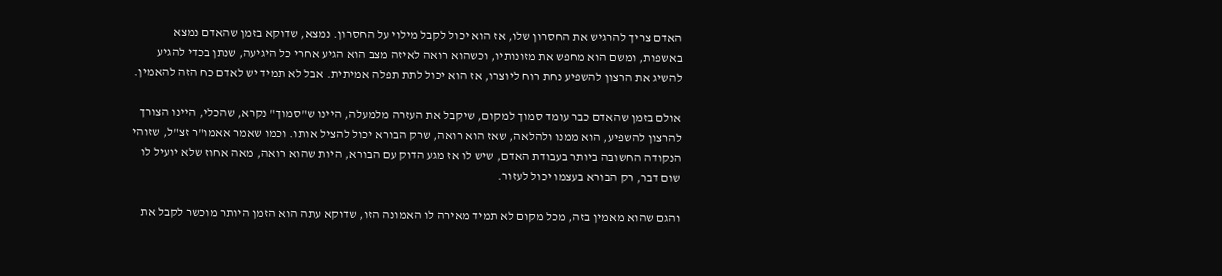האדם צריך להרגיש את החסרון שלו, אז הוא יכול לקבל מילוי על החסרון. נמצא, שדוקא בזמן שהאדם נמצא באשפות, ומשם הוא מחפש את מזונותיו, וכשהוא רואה לאיזה מצב הוא הגיע אחרי כל היגיעה, שנתן בכדי להגיע להשיג את הרצון להשפיע נחת רוח ליוצרו, אז הוא יכול לתת תפלה אמיתית. אבל לא תמיד יש לאדם כח הזה להאמין.

אולם בזמן שהאדם כבר עומד סמוך למקום, שיקבל את העזרה מלמעלה, היינו ש"סמוך" נקרא, שהכלי, היינו הצורך להרצון להשפיע, הוא ממנו ולהלאה, שאז הוא רואה, שרק הבורא יכול להציל אותו. וכמו שאמר אאמו"ר זצ"ל, שזוהי הנקודה החשובה ביותר בעבודת האדם, שיש לו אז מגע הדוק עם הבורא, היות שהוא רואה, מאה אחוז שלא יועיל לו שום דבר, רק הבורא בעצמו יכול לעזור.

והגם שהוא מאמין בזה, מכל מקום לא תמיד מאירה לו האמונה הזו, שדוקא עתה הוא הזמן היותר מוכשר לקבל את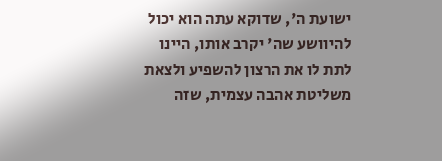ישועת ה', שדוקא עתה הוא יכול להיוושע שה' יקרב אותו, היינו לתת לו את הרצון להשפיע ולצאת משליטת אהבה עצמית, שזה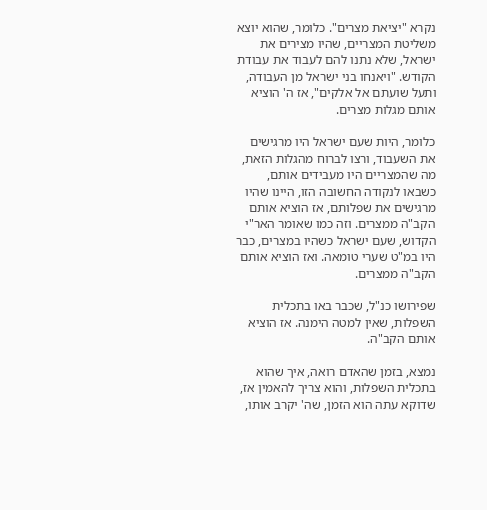נקרא "יציאת מצרים". כלומר, שהוא יוצא משליטת המצריים, שהיו מצירים את ישראל, שלא נתנו להם לעבוד את עבודת הקודש. "ויאנחו בני ישראל מן העבודה, ותעל שועתם אל אלקים", אז ה' הוציא אותם מגלות מצרים.

כלומר, היות שעם ישראל היו מרגישים את השעבוד, ורצו לברוח מהגלות הזאת, מה שהמצריים היו מעבידים אותם, כשבאו לנקודה החשובה הזו, היינו שהיו מרגישים את שפלותם, אז הוציא אותם הקב"ה ממצרים. וזה כמו שאומר האר"י הקדוש, שעם ישראל כשהיו במצרים, כבר היו במ"ט שערי טומאה. ואז הוציא אותם הקב"ה ממצרים.

שפירושו כנ"ל, שכבר באו בתכלית השפלות, שאין למטה הימנה. אז הוציא אותם הקב"ה.

נמצא, בזמן שהאדם רואה, איך שהוא בתכלית השפלות, והוא צריך להאמין אז, שדוקא עתה הוא הזמן, שה' יקרב אותו,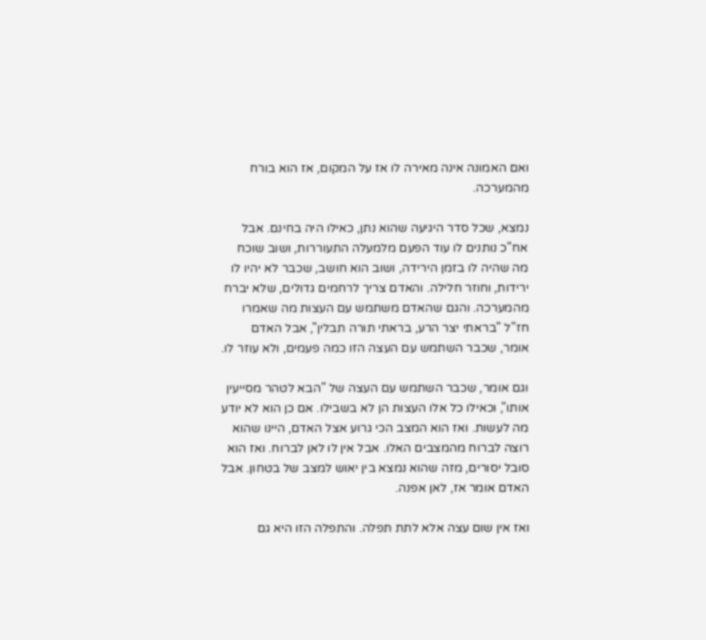ואם האמונה אינה מאירה לו אז על המקום, אז הוא בורח מהמערכה.

נמצא, שכל סדר היגיעה שהוא נתן, כאילו היה בחינם. אבל אח"כ נותנים לו עוד הפעם מלמעלה התעוררות, ושוב שוכח מה שהיה לו בזמן הירידה, ושוב הוא חושב, שכבר לא יהיו לו ירידות, וחוזר חלילה. והאדם צריך לרחמים גדולים, שלא יברח מהמערכה. והגם שהאדם משתמש עם העצות מה שאמרו חז"ל "בראתי יצר הרע, בראתי תורה תבלין", אבל האדם אומר, שכבר השתמש עם העצה הזו כמה פעמים, ולא עוזר לו.

וגם אומר, שכבר השתמש עם העצה של "הבא לטהר מסייעין אותו", וכאילו כל אלו העצות הן לא בשבילו. אם כן הוא לא יודע מה לעשות. ואז הוא המצב הכי גרוע אצל האדם, היינו שהוא רוצה לברוח מהמצבים האלו. אבל אין לו לאן לברוח. ואז הוא סובל יסורים, מזה שהוא נמצא בין יאוש למצב של בטחון. אבל האדם אומר אז, לאן אפנה.

ואז אין שום עצה אלא לתת תפלה. והתפלה הזו היא גם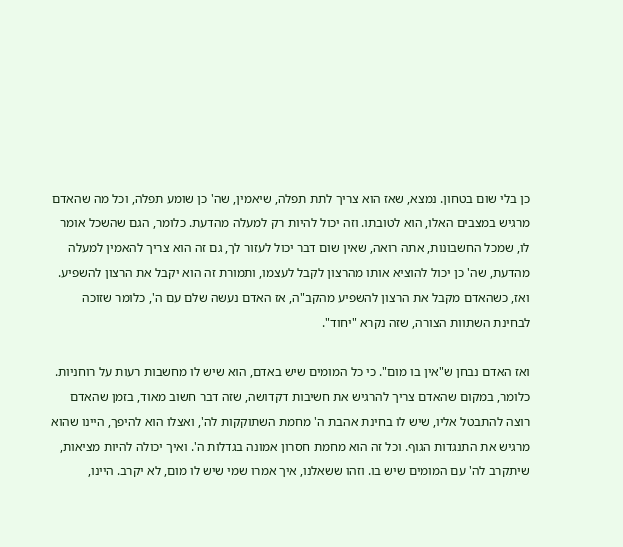כן בלי שום בטחון. נמצא, שאז הוא צריך לתת תפלה, שיאמין, שה' כן שומע תפלה, וכל מה שהאדם מרגיש במצבים האלו, הוא לטובתו. וזה יכול להיות רק למעלה מהדעת. כלומר, הגם שהשכל אומר לו, שמכל החשבונות, אתה רואה, שאין שום דבר יכול לעזור לך, גם זה הוא צריך להאמין למעלה מהדעת, שה' כן יכול להוציא אותו מהרצון לקבל לעצמו, ותמורת זה הוא יקבל את הרצון להשפיע. ואז, כשהאדם מקבל את הרצון להשפיע מהקב"ה, אז האדם נעשה שלם עם ה', כלומר שזוכה לבחינת השתוות הצורה, שזה נקרא "יחוד".

ואז האדם נבחן ש"אין בו מום". כי כל המומים שיש באדם, הוא שיש לו מחשבות רעות על רוחניות. כלומר, במקום שהאדם צריך להרגיש את חשיבות דקדושה, שזה דבר חשוב מאוד, בזמן שהאדם רוצה להתבטל אליו, שיש לו בחינת אהבת ה' מחמת השתוקקות לה', ואצלו הוא להיפך, היינו שהוא מרגיש את התנגדות הגוף. וכל זה הוא מחמת חסרון אמונה בגדלות ה'. ואיך יכולה להיות מציאות, שיתקרב לה' עם המומים שיש בו. וזהו ששאלנו, איך אמרו שמי שיש לו מום, לא יקרב. היינו,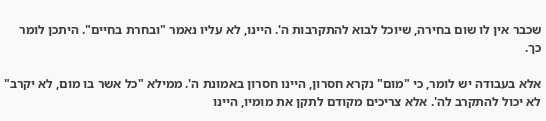שכבר אין לו שום בחירה, שיוכל לבוא להתקרבות ה'. היינו, לא עליו נאמר "ובחרת בחיים". היתכן לומר כך.

אלא בעבודה יש לומר, כי "מום" נקרא חסרון, היינו חסרון באמונת ה'. ממילא "כל אשר בו מום, לא יקרב" לא יכול להתקרב לה'. אלא צריכים מקודם לתקן את מומיו, היינו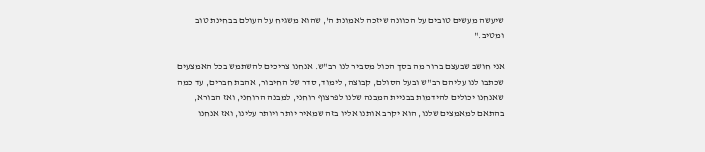שיעשה מעשים טובים על הכוונה שיזכה לאמונת ה', שהוא משגיח על העולם בבחינת טוב ומטיב."

אני חושב שבעצם ברור מה בסך הכול מסביר לנו רב"ש. אנחנו צריכים להשתמש בכל האמצעים שכתבו לנו עליהם רב"ש ובעל הסולם, קבוצה, לימוד, סדר של החיבור, אהבת חברים, עד כמה שאנחנו יכולים להידמות בבניית המבנה שלנו לפרצוף רוחני, למבנה הרוחני, ואז הבורא, בהתאם למאמצים שלנו, הוא יקרב אותנו אליו בזה שמאיר יותר ויותר עלינו, ואז אנחנו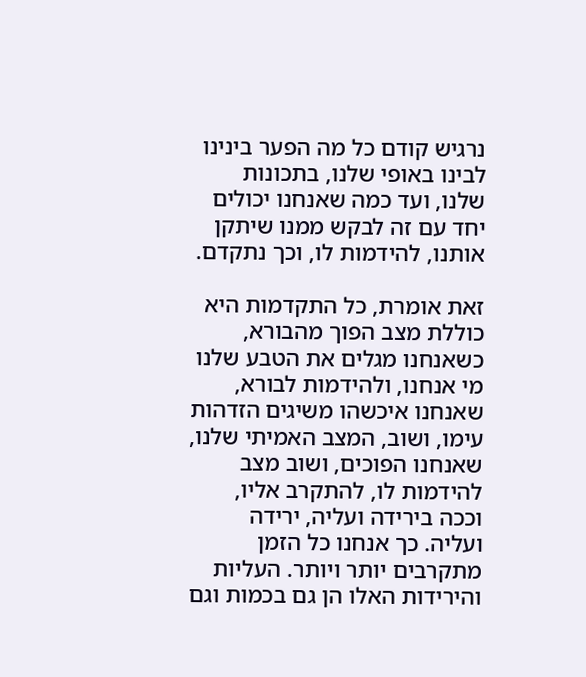נרגיש קודם כל מה הפער בינינו לבינו באופי שלנו, בתכונות שלנו, ועד כמה שאנחנו יכולים יחד עם זה לבקש ממנו שיתקן אותנו, להידמות לו, וכך נתקדם.

זאת אומרת, כל התקדמות היא כוללת מצב הפוך מהבורא, כשאנחנו מגלים את הטבע שלנו מי אנחנו, ולהידמות לבורא, שאנחנו איכשהו משיגים הזדהות עימו, ושוב, המצב האמיתי שלנו, שאנחנו הפוכים, ושוב מצב להידמות לו, להתקרב אליו, וככה בירידה ועליה, ירידה ועליה. כך אנחנו כל הזמן מתקרבים יותר ויותר. העליות והירידות האלו הן גם בכמות וגם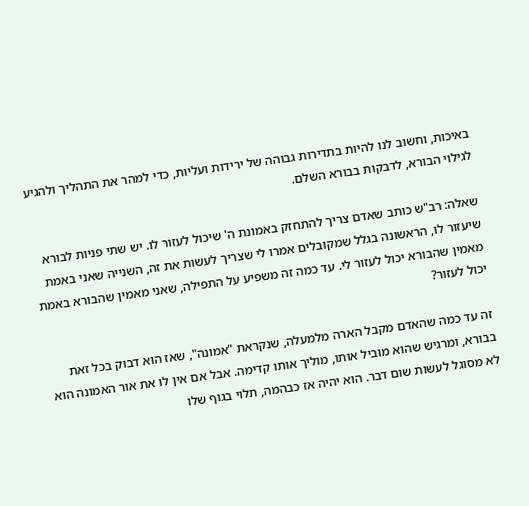באיכות, וחשוב לנו להיות בתדירות גבוהה של ירידות ועליות, כדי למהר את התהליך ולהגיע לגילוי הבורא, לדבקות בבורא השלם.

שאלה: רב"ש כותב שאדם צריך להתחזק באמונת ה' שיכול לעזור לו. יש שתי פניות לבורא שיעזור לו, הראשונה בגלל שמקובלים אמרו לי שצריך לעשות את זה, השנייה שאני באמת מאמין שהבורא יכול לעזור לי. עד כמה זה משפיע על התפילה, שאני מאמין שהבורא באמת יכול לעזור?

זה עד כמה שהאדם מקבל הארה מלמעלה, שנקראת "אמונה", שאז הוא דבוק בכל זאת בבורא, ומרגיש שהוא מוביל אותו, מוליך אותו קדימה. אבל אם אין לו את אור האמונה הוא לא מסוגל לעשות שום דבר. הוא יהיה אז כבהמה, תלוי בגוף שלו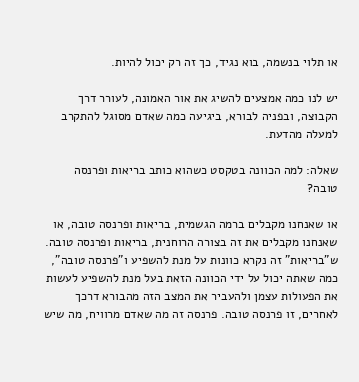או תלוי בנשמה, בוא נגיד, כך זה רק יכול להיות.

יש לנו כמה אמצעים להשיג את אור האמונה, לעורר דרך הקבוצה, ובפניה לבורא, ביגיעה כמה שאדם מסוגל להתקרב למעלה מהדעת.

שאלה: למה הכוונה בטקסט כשהוא כותב בריאות ופרנסה טובה?

או שאנחנו מקבלים ברמה הגשמית, בריאות ופרנסה טובה, או שאנחנו מקבלים את זה בצורה הרוחנית, בריאות ופרנסה טובה. ש"בריאות" זה נקרא כוונות על מנת להשפיע ו"פרנסה טובה", כמה שאתה יכול על ידי הכוונה הזאת בעל מנת להשפיע לעשות את הפעולות עצמן ולהעביר את המצב הזה מהבורא דרכך לאחרים, זו פרנסה טובה. פרנסה זה מה שאדם מרוויח, מה שיש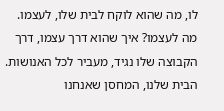לו, מה שהוא לוקח לבית שלו, לעצמו. מה לעצמו? איך שהוא דרך עצמו, דרך הקבוצה שלו נגיד, מעביר לכל האנושות. הבית שלנו, המחסן שאנחנו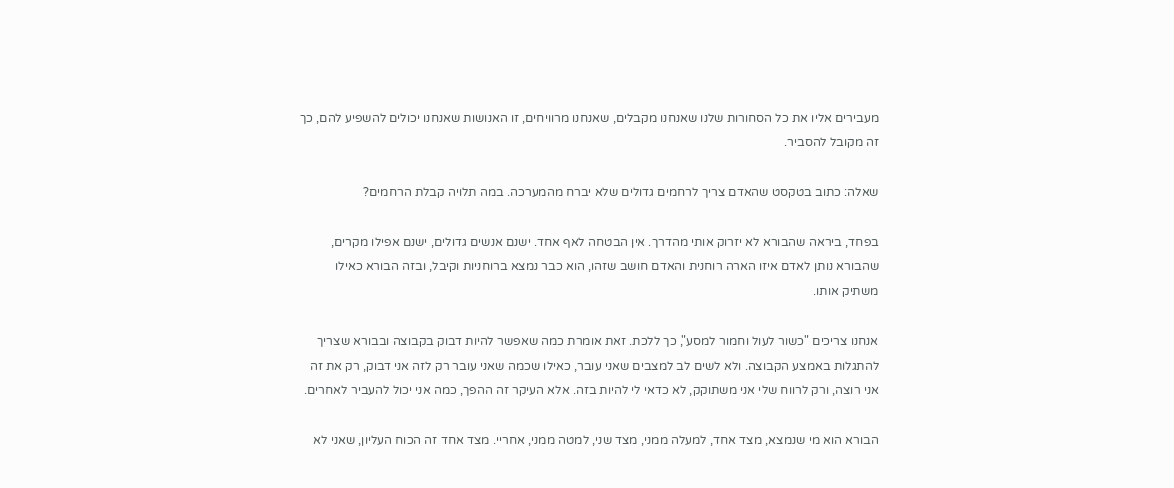מעבירים אליו את כל הסחורות שלנו שאנחנו מקבלים, שאנחנו מרוויחים, זו האנושות שאנחנו יכולים להשפיע להם, כך זה מקובל להסביר.

שאלה: כתוב בטקסט שהאדם צריך לרחמים גדולים שלא יברח מהמערכה. במה תלויה קבלת הרחמים?

בפחד, ביראה שהבורא לא יזרוק אותי מהדרך. אין הבטחה לאף אחד. ישנם אנשים גדולים, ישנם אפילו מקרים, שהבורא נותן לאדם איזו הארה רוחנית והאדם חושב שזהו, הוא כבר נמצא ברוחניות וקיבל, ובזה הבורא כאילו משתיק אותו.

אנחנו צריכים "כשור לעול וחמור למסע", כך ללכת. זאת אומרת כמה שאפשר להיות דבוק בקבוצה ובבורא שצריך להתגלות באמצע הקבוצה. ולא לשים לב למצבים שאני עובר, כאילו שכמה שאני עובר רק לזה אני דבוק, רק את זה אני רוצה, ורק לרווח שלי אני משתוקק, לא כדאי לי להיות בזה. אלא העיקר זה ההפך, כמה אני יכול להעביר לאחרים.

הבורא הוא מי שנמצא, מצד אחד, למעלה ממני, מצד שני, למטה ממני, אחריי. מצד אחד זה הכוח העליון, שאני לא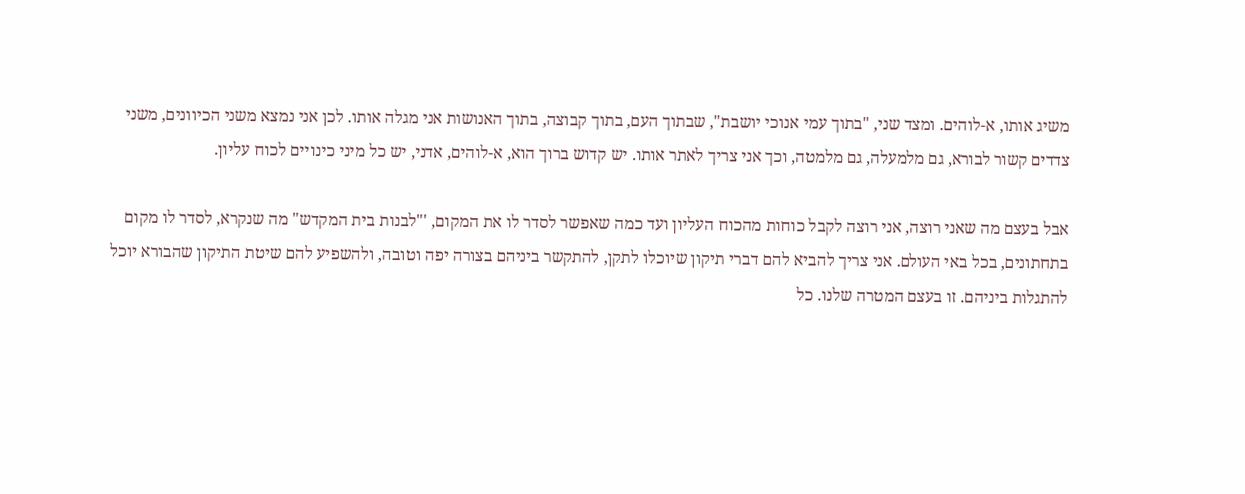משיג אותו, א-לוהים. ומצד שני, "בתוך עמי אנוכי יושבת", שבתוך העם, בתוך קבוצה, בתוך האנושות אני מגלה אותו. לכן אני נמצא משני הכיוונים, משני צדדים קשור לבורא, גם מלמעלה, גם מלמטה, וכך אני צריך לאתר אותו. יש קדוש ברוך הוא, א-לוהים, אדני, יש כל מיני כינויים לכוח עליון.

אבל בעצם מה שאני רוצה, אני רוצה לקבל כוחות מהכוח העליון ועד כמה שאפשר לסדר לו את המקום, '"לבנות בית המקדש" מה שנקרא, לסדר לו מקום בתחתונים, בכל באי העולם. אני צריך להביא להם דברי תיקון שיוכלו לתקן, להתקשר ביניהם בצורה יפה וטובה, ולהשפיע להם שיטת התיקון שהבורא יוכל להתגלות ביניהם. זו בעצם המטרה שלנו. כל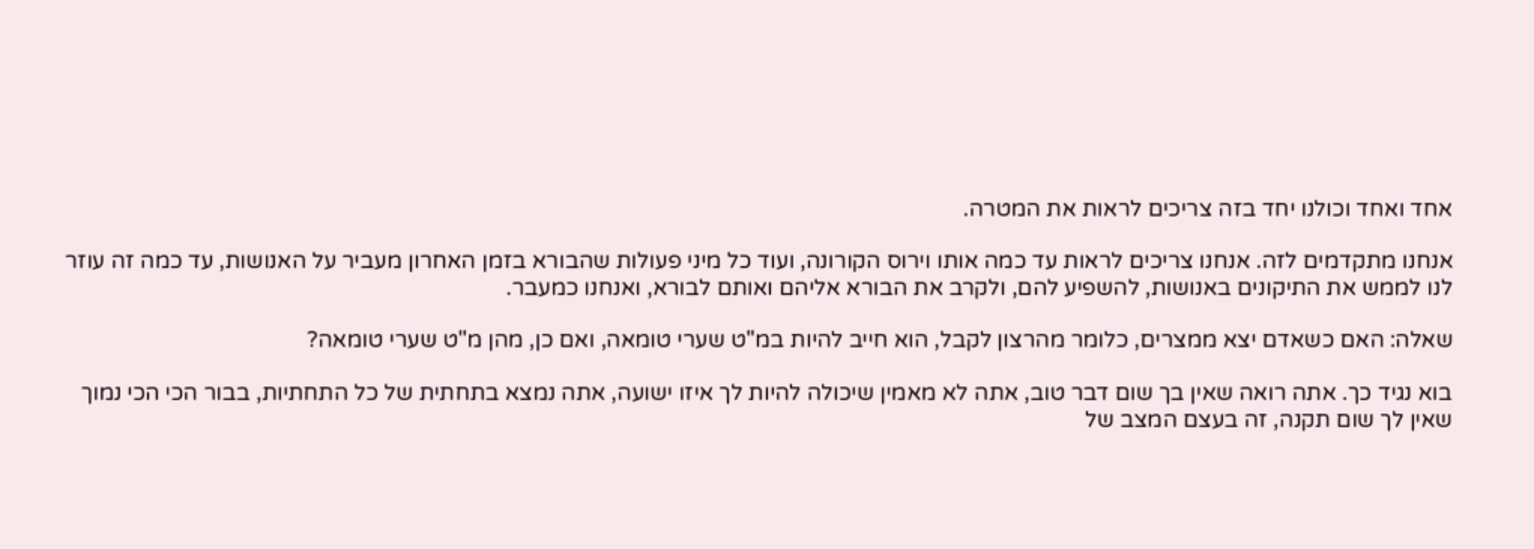אחד ואחד וכולנו יחד בזה צריכים לראות את המטרה.

אנחנו מתקדמים לזה. אנחנו צריכים לראות עד כמה אותו וירוס הקורונה, ועוד כל מיני פעולות שהבורא בזמן האחרון מעביר על האנושות, עד כמה זה עוזר לנו לממש את התיקונים באנושות, להשפיע להם, ולקרב את הבורא אליהם ואותם לבורא, ואנחנו כמעבר.

שאלה: האם כשאדם יצא ממצרים, כלומר מהרצון לקבל, הוא חייב להיות במ"ט שערי טומאה, ואם כן, מהן מ"ט שערי טומאה?

בוא נגיד כך. אתה רואה שאין בך שום דבר טוב, אתה לא מאמין שיכולה להיות לך איזו ישועה, אתה נמצא בתחתית של כל התחתיות, בבור הכי הכי נמוך שאין לך שום תקנה, זה בעצם המצב של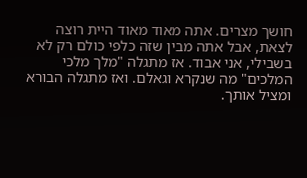חושך מצרים. אתה מאוד מאוד היית רוצה לצאת, אבל אתה מבין שזה כלפי כולם רק לא בשבילי, אני אבוד. אז מתגלה "מלך מלכי המלכים" מה שנקרא וגאלם. ואז מתגלה הבורא ומציל אותך.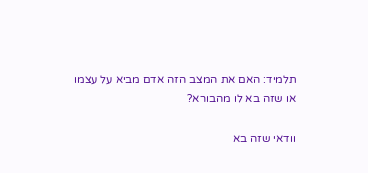תלמיד: האם את המצב הזה אדם מביא על עצמו או שזה בא לו מהבורא?

וודאי שזה בא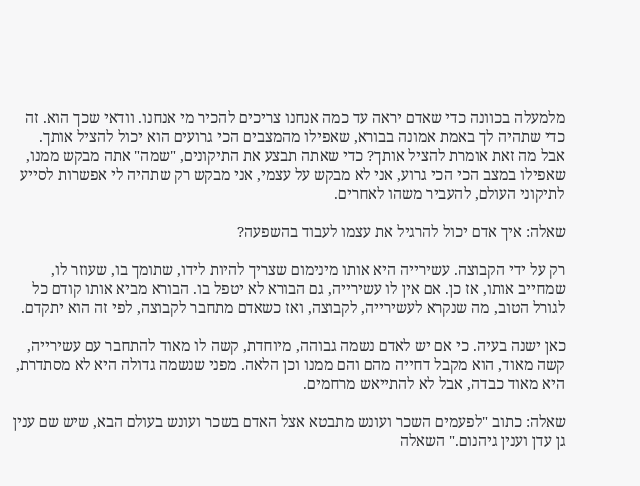מלמעלה בכוונה כדי שאדם יראה עד כמה אנחנו צריכים להכיר מי אנחנו. וודאי שכך הוא. זה כדי שתהיה לך באמת אמונה בבורא, שאפילו מהמצבים הכי גרועים הוא יכול להציל אותך. אבל מה זאת אומרת להציל אותך? כדי שאתה תבצע את התיקונים, "שמה" אתה מבקש ממנו, שאפילו במצב הכי הכי גרוע, אני לא מבקש על עצמי, אני מבקש רק שתהיה לי אפשרות לסייע לתיקוני העולם, להעביר משהו לאחרים.

שאלה: איך אדם יכול להרגיל את עצמו לעבוד בהשפעה?

רק על ידי הקבוצה. עשירייה היא אותו מינימום שצריך להיות לידו, שתומך בו, שעוזר לו, שמחייב אותו, אז כן. אם אין לו עשירייה, גם הבורא לא יטפל בו. הבורא מביא אותו קודם כל לגורל הטוב, מה שנקרא לעשירייה, לקבוצה, ואז כשאדם מתחבר לקבוצה, לפי זה הוא יתקדם.

כאן ישנה בעיה. כי אם יש לאדם נשמה גבוהה, מיוחדת, קשה לו מאוד להתחבר עם עשירייה, קשה מאוד, הוא מקבל דחייה מהם והם ממנו וכן הלאה. מפני שנשמה גדולה היא לא מסתדרת, היא מאוד כבדה, אבל לא להתייאש מרחמים.

שאלה: כתוב "לפעמים השכר ועונש מתבטא אצל האדם בשכר ועונש בעולם הבא, שיש שם ענין גן עדן וענין גיהנום." השאלה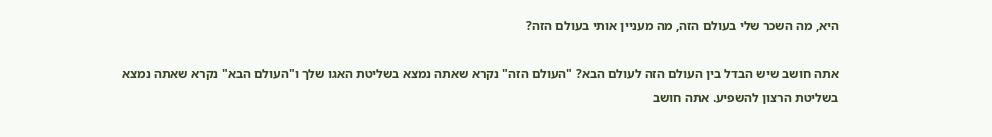היא, מה השכר שלי בעולם הזה, מה מעניין אותי בעולם הזה?

אתה חושב שיש הבדל בין העולם הזה לעולם הבא? "העולם הזה" נקרא שאתה נמצא בשליטת האגו שלך ו"העולם הבא" נקרא שאתה נמצא בשליטת הרצון להשפיע. אתה חושב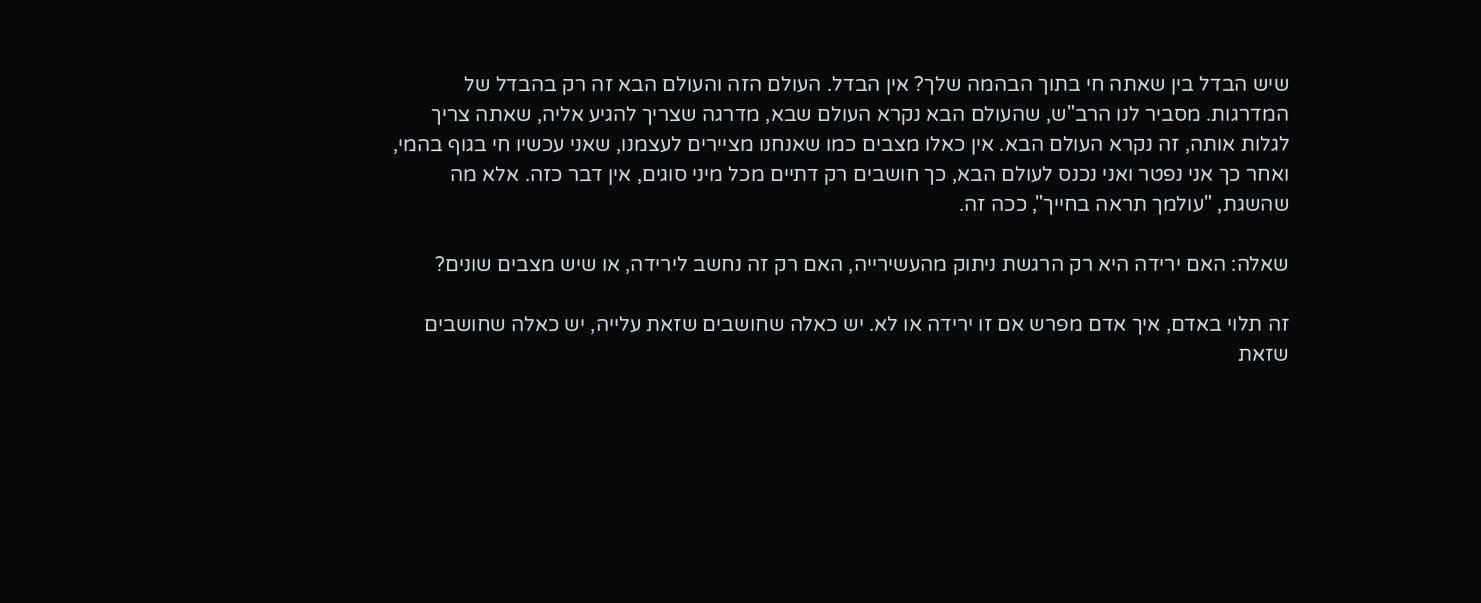שיש הבדל בין שאתה חי בתוך הבהמה שלך? אין הבדל. העולם הזה והעולם הבא זה רק בהבדל של המדרגות. מסביר לנו הרב"ש, שהעולם הבא נקרא העולם שבא, מדרגה שצריך להגיע אליה, שאתה צריך לגלות אותה, זה נקרא העולם הבא. אין כאלו מצבים כמו שאנחנו מציירים לעצמנו, שאני עכשיו חי בגוף בהמי, ואחר כך אני נפטר ואני נכנס לעולם הבא, כך חושבים רק דתיים מכל מיני סוגים, אין דבר כזה. אלא מה שהשגת, "עולמך תראה בחייך", ככה זה.

שאלה: האם ירידה היא רק הרגשת ניתוק מהעשירייה, האם רק זה נחשב לירידה, או שיש מצבים שונים?

זה תלוי באדם, איך אדם מפרש אם זו ירידה או לא. יש כאלה שחושבים שזאת עלייה, יש כאלה שחושבים שזאת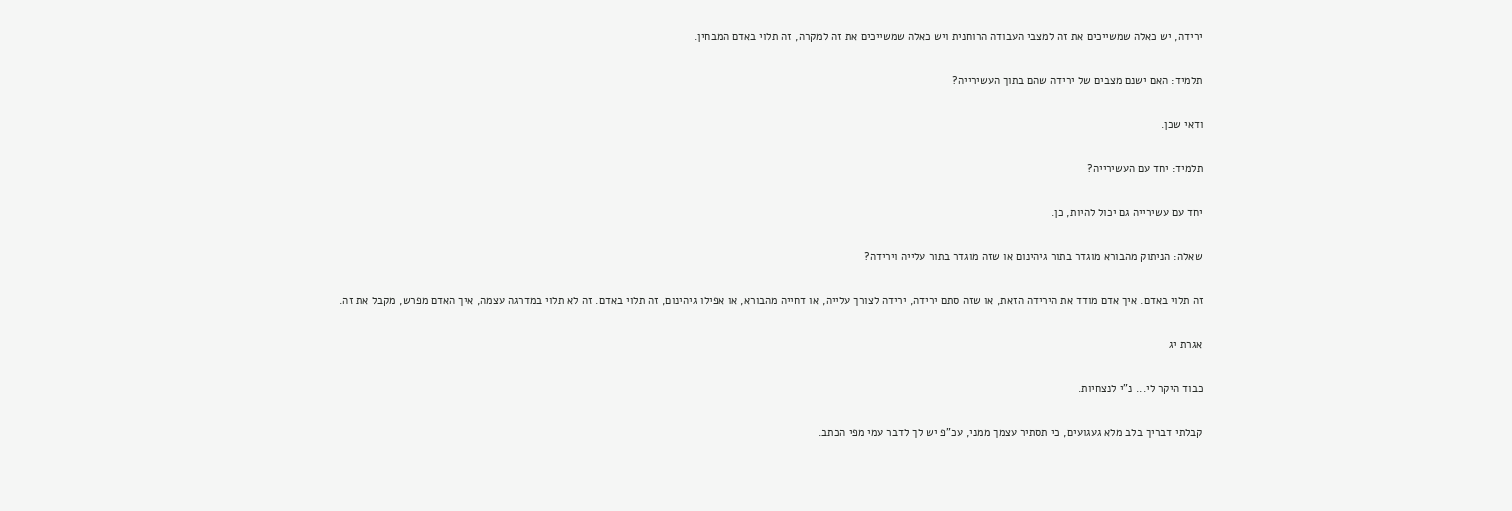ירידה, יש כאלה שמשייכים את זה למצבי העבודה הרוחנית ויש כאלה שמשייכים את זה למקרה, זה תלוי באדם המבחין.

תלמיד: האם ישנם מצבים של ירידה שהם בתוך העשירייה?

ודאי שכן.

תלמיד: יחד עם העשירייה?

יחד עם עשירייה גם יכול להיות, כן.

שאלה: הניתוק מהבורא מוגדר בתור גיהינום או שזה מוגדר בתור עלייה וירידה?

זה תלוי באדם. איך אדם מודד את הירידה הזאת, או שזה סתם ירידה, ירידה לצורך עלייה, או דחייה מהבורא, או אפילו גיהינום, זה תלוי באדם. זה לא תלוי במדרגה עצמה, איך האדם מפרש, מקבל את זה.

אגרת יג

כבוד היקר לי... נ"י לנצחיות.

קבלתי דבריך בלב מלא געגועים, כי תסתיר עצמך ממני, עכ"פ יש לך לדבר עמי מפי הכתב.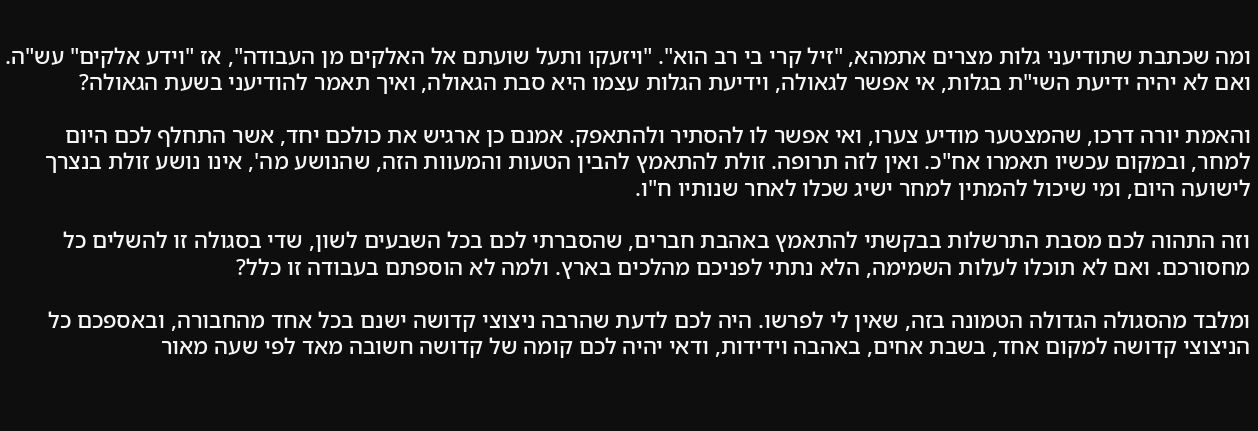ומה שכתבת שתודיעני גלות מצרים אתמהא, "זיל קרי בי רב הוא". "ויזעקו ותעל שועתם אל האלקים מן העבודה", אז "וידע אלקים" עש"ה. ואם לא יהיה ידיעת השי"ת בגלות, אי אפשר לגאולה, וידיעת הגלות עצמו היא סבת הגאולה, ואיך תאמר להודיעני בשעת הגאולה?

והאמת יורה דרכו, שהמצטער מודיע צערו, ואי אפשר לו להסתיר ולהתאפק. אמנם כן ארגיש את כולכם יחד, אשר התחלף לכם היום למחר, ובמקום עכשיו תאמרו אח"כ. ואין לזה תרופה. זולת להתאמץ להבין הטעות והמעוות הזה, שהנושע מה', אינו נושע זולת בנצרך לישועה היום, ומי שיכול להמתין למחר ישיג שכלו לאחר שנותיו ח"ו.

וזה התהוה לכם מסבת התרשלות בבקשתי להתאמץ באהבת חברים, שהסברתי לכם בכל השבעים לשון, שדי בסגולה זו להשלים כל מחסורכם. ואם לא תוכלו לעלות השמימה, הלא נתתי לפניכם מהלכים בארץ. ולמה לא הוספתם בעבודה זו כלל?

ומלבד מהסגולה הגדולה הטמונה בזה, שאין לי לפרשו. היה לכם לדעת שהרבה ניצוצי קדושה ישנם בכל אחד מהחבורה, ובאספכם כל הניצוצי קדושה למקום אחד, בשבת אחים, באהבה וידידות, ודאי יהיה לכם קומה של קדושה חשובה מאד לפי שעה מאור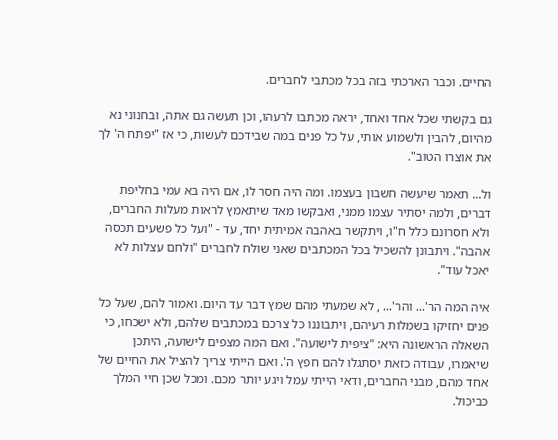החיים. וכבר הארכתי בזה בכל מכתבי לחברים.

גם בקשתי שכל אחד ואחד, יראה מכתבו לרעהו, וכן תעשה גם אתה, ובחנוני נא מהיום, להבין ולשמוע אותי, על כל פנים במה שבידכם לעשות, כי אז "יפתח ה' לך את אוצרו הטוב".

ול... תאמר שיעשה חשבון בעצמו. ומה היה חסר לו, אם היה בא עמי בחליפת דברים, ולמה יסתיר עצמו ממני, ואבקשו מאד שיתאמץ לראות מעלות החברים, ולא חסרונם כלל ח"ו, ויתקשר באהבה אמיתית יחד, עד - "ועל כל פשעים תכסה אהבה". ויתבונן להשכיל בכל המכתבים שאני שולח לחברים "ולחם עצלות לא יאכל עוד".

איה המה הר'... והר'... , לא שמעתי מהם שמץ דבר עד היום. ואמור להם, שעל כל פנים יחזיקו בשמלות רעיהם, ויתבוננו כל צרכם במכתבים שלהם, ולא ישכחו, כי השאלה הראשונה היא: "ציפית לישועה". ואם המה מצפים לישועה, היתכן שיאמרו, עבודה כזאת יסתגלו להם חפץ ה'. ואם הייתי צריך להציל את החיים של אחד מהם, מבני החברים, ודאי הייתי עמל ויגע יותר מכם. ומכל שכן חיי המלך כביכול.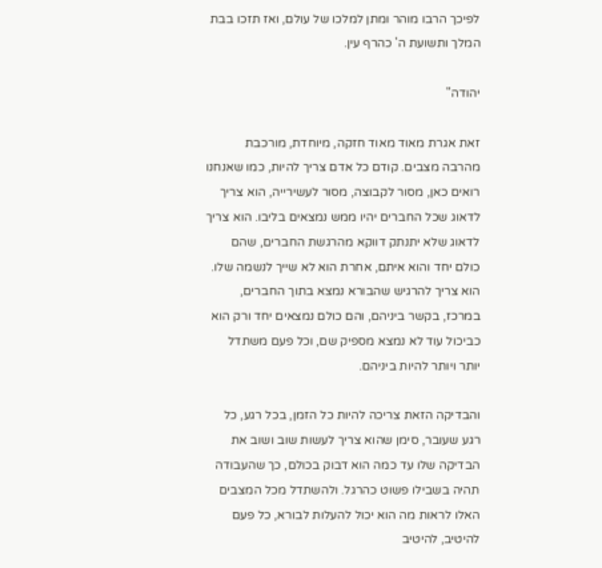לפיכך הרבו מוהר ומתן למלכו של עולם, ואז תזכו בבת המלך ותשועת ה' כהרף עין.

יהודה"

זאת אגרת מאוד מאוד חזקה, מיוחדת, מורכבת מהרבה מצבים. קודם כל אדם צריך להיות, כמו שאנחנו רואים כאן, מסור לקבוצה, מסור לעשירייה, הוא צריך לדאוג שכל החברים יהיו ממש נמצאים בליבו. הוא צריך לדאוג שלא יתנתק דווקא מהרגשת החברים, שהם כולם יחד והוא איתם, אחרת הוא לא שייך לנשמה שלו. הוא צריך להרגיש שהבורא נמצא בתוך החברים, במרכז, בקשר ביניהם, והם כולם נמצאים יחד ורק הוא כביכול עוד לא נמצא מספיק שם, וכל פעם משתדל יותר ויותר להיות ביניהם.

והבדיקה הזאת צריכה להיות כל הזמן, בכל רגע, כל רגע שעובר, סימן שהוא צריך לעשות שוב ושוב את הבדיקה שלו עד כמה הוא דבוק בכולם, כך שהעבודה תהיה בשבילו פשוט כהרגל. ולהשתדל מכל המצבים האלו לראות מה הוא יכול להעלות לבורא, כל פעם להיטיב, להיטיב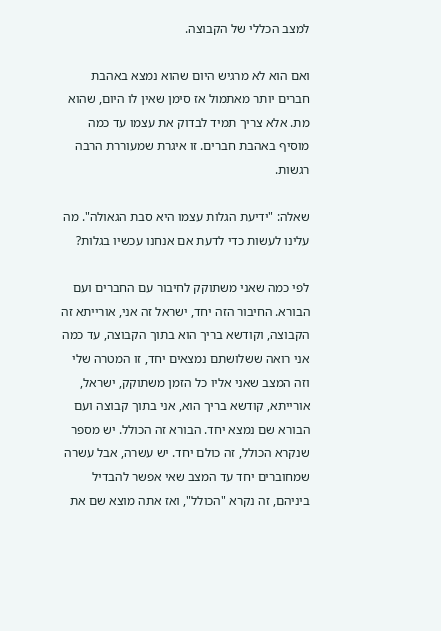למצב הכללי של הקבוצה.

ואם הוא לא מרגיש היום שהוא נמצא באהבת חברים יותר מאתמול אז סימן שאין לו היום, שהוא מת. אלא צריך תמיד לבדוק את עצמו עד כמה מוסיף באהבת חברים. זו איגרת שמעוררת הרבה רגשות.

שאלה: "ידיעת הגלות עצמו היא סבת הגאולה". מה עלינו לעשות כדי לדעת אם אנחנו עכשיו בגלות?

לפי כמה שאני משתוקק לחיבור עם החברים ועם הבורא. החיבור הזה יחד, ישראל זה אני, אורייתא זה הקבוצה, וקודשא בריך הוא בתוך הקבוצה, עד כמה אני רואה ששלושתם נמצאים יחד, זו המטרה שלי וזה המצב שאני אליו כל הזמן משתוקק, ישראל, אורייתא, קודשא בריך הוא, אני בתוך קבוצה ועם הבורא שם נמצא יחד. הבורא זה הכולל. יש מספר שנקרא הכולל, זה כולם יחד. יש עשרה, אבל עשרה שמחוברים יחד עד המצב שאי אפשר להבדיל ביניהם, זה נקרא "הכולל", ואז אתה מוצא שם את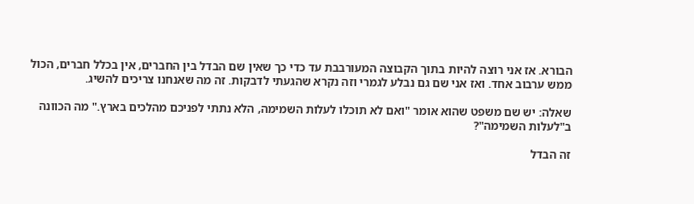הבורא. אז אני רוצה להיות בתוך הקבוצה המעורבבת עד כדי כך שאין שם הבדל בין החברים, אין בכלל חברים, הכול ממש ערבוב אחד. ואז אני שם גם נבלע לגמרי וזה נקרא שהגעתי לדבקות. זה מה שאנחנו צריכים להשיג.

שאלה: יש שם משפט שהוא אומר "ואם לא תוכלו לעלות השמימה, הלא נתתי לפניכם מהלכים בארץ." מה הכוונה ב"לעלות השמימה"?

זה הבדל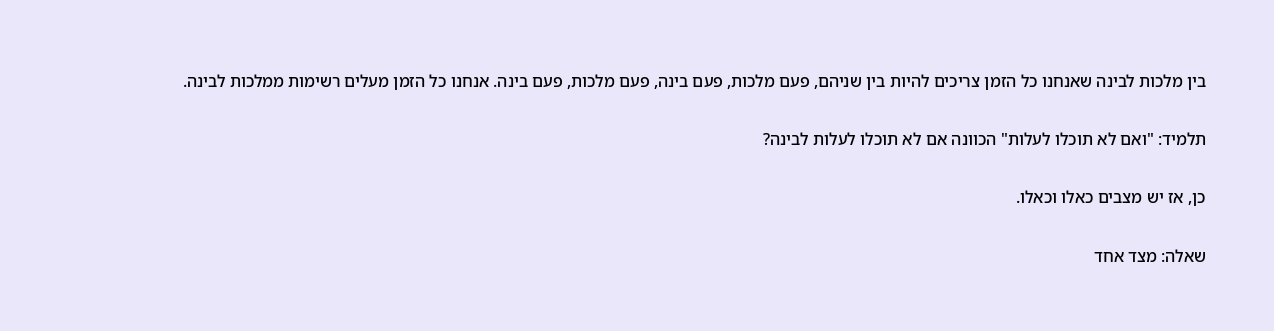בין מלכות לבינה שאנחנו כל הזמן צריכים להיות בין שניהם, פעם מלכות, פעם בינה, פעם מלכות, פעם בינה. אנחנו כל הזמן מעלים רשימות ממלכות לבינה.

תלמיד: "ואם לא תוכלו לעלות" הכוונה אם לא תוכלו לעלות לבינה?

כן, אז יש מצבים כאלו וכאלו.

שאלה: מצד אחד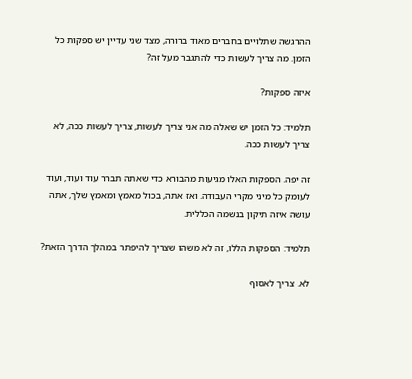ההרגשה שתלויים בחברים מאוד ברורה, מצד שני עדיין יש ספקות כל הזמן. מה צריך לעשות כדי להתגבר מעל זה?

איזה ספקות?

תלמיד: כל הזמן יש שאלה מה אני צריך לעשות, צריך לעשות ככה, לא צריך לעשות ככה.

זה יפה. הספקות האלו מגיעות מהבורא כדי שאתה תברר עוד ועוד, ועוד לעומק כל מיני מקרי העבודה. ואז אתה, בכול מאמץ ומאמץ שלך, אתה עושה איזה תיקון בנשמה הכללית.

תלמיד: הספקות הללו, זה לא משהו שצריך להיפתר במהלך הדרך הזאת?

לא. צריך לאסוף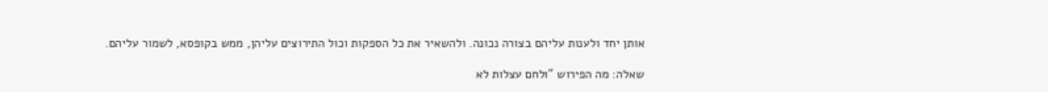אותן יחד ולענות עליהם בצורה נכונה. ולהשאיר את כל הספקות וכול התירוצים עליהן, ממש בקופסא, לשמור עליהם.

שאלה: מה הפירוש "ולחם עצלות לא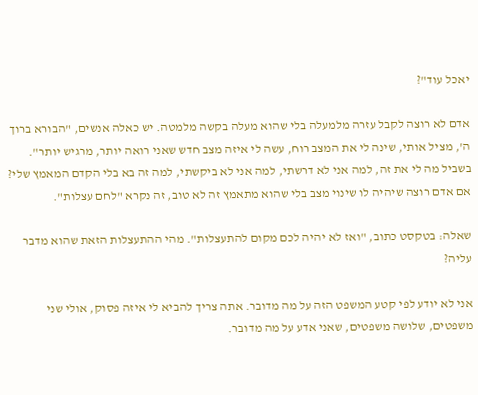יאכל עוד"?

אדם לא רוצה לקבל עזרה מלמעלה בלי שהוא מעלה בקשה מלמטה. יש כאלה אנשים, "הבורא ברוך ה', מציל אותי, שינה לי את המצב רוח, עשה לי איזה מצב חדש שאני רואה יותר, מרגיש יותר". בשביל מה לי את זה, למה אני לא דרשתי, למה אני לא ביקשתי, למה זה בא בלי הקדם המאמץ שלי? אם אדם רוצה שיהיה לו שינוי מצב בלי שהוא מתאמץ זה לא טוב, זה נקרא "לחם עצלות".

שאלה: בטקסט כתוב, "ואז לא יהיה לכם מקום להתעצלות". מהי ההתעצלות הזאת שהוא מדבר עליה?

אני לא יודע לפי קטע המשפט הזה על מה מדובר. אתה צריך להביא לי איזה פסוק, אולי שני משפטים, שלושה משפטים, שאני אדע על מה מדובר.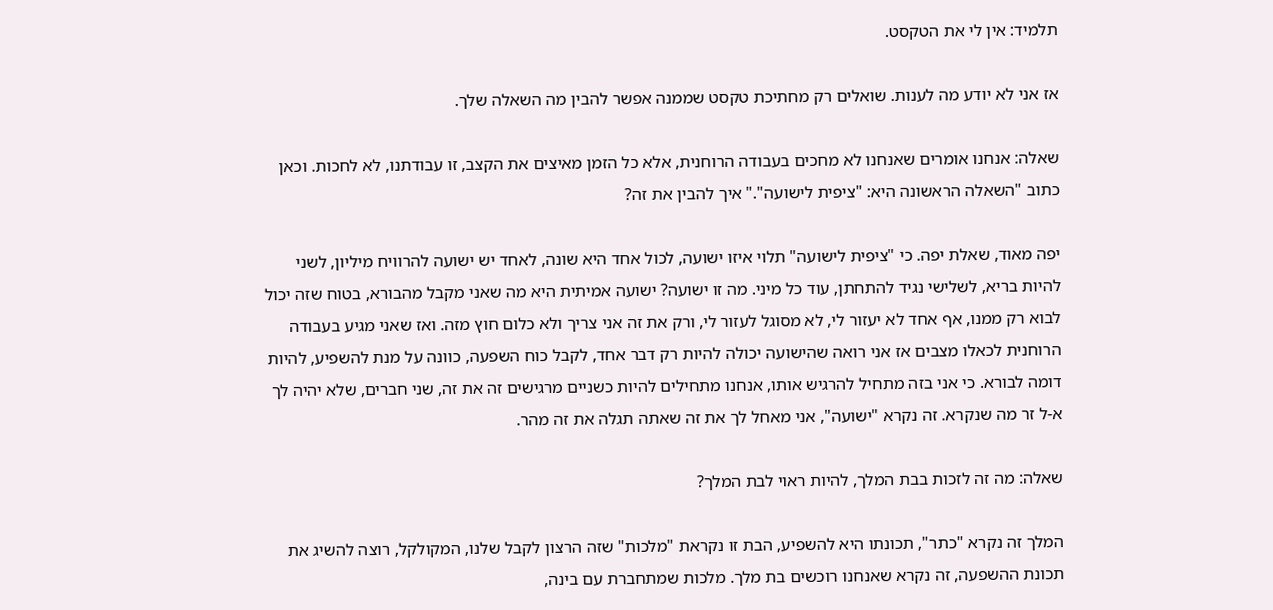תלמיד: אין לי את הטקסט.

אז אני לא יודע מה לענות. שואלים רק מחתיכת טקסט שממנה אפשר להבין מה השאלה שלך.

שאלה: אנחנו אומרים שאנחנו לא מחכים בעבודה הרוחנית, אלא כל הזמן מאיצים את הקצב, זו עבודתנו, לא לחכות. וכאן כתוב "השאלה הראשונה היא: "ציפית לישועה"." איך להבין את זה?

יפה מאוד, שאלת יפה. כי "ציפית לישועה" תלוי איזו ישועה, לכול אחד היא שונה, לאחד יש ישועה להרוויח מיליון, לשני להיות בריא, לשלישי נגיד להתחתן, עוד כל מיני. מה זו ישועה? ישועה אמיתית היא מה שאני מקבל מהבורא, בטוח שזה יכול לבוא רק ממנו, אף אחד לא יעזור לי, לא מסוגל לעזור לי, ורק את זה אני צריך ולא כלום חוץ מזה. ואז שאני מגיע בעבודה הרוחנית לכאלו מצבים אז אני רואה שהישועה יכולה להיות רק דבר אחד, לקבל כוח השפעה, כוונה על מנת להשפיע, להיות דומה לבורא. כי אני בזה מתחיל להרגיש אותו, אנחנו מתחילים להיות כשניים מרגישים זה את זה, שני חברים, שלא יהיה לך א-ל זר מה שנקרא. זה נקרא "ישועה", אני מאחל לך את זה שאתה תגלה את זה מהר.

שאלה: מה זה לזכות בבת המלך, להיות ראוי לבת המלך?

המלך זה נקרא "כתר", תכונתו היא להשפיע, הבת זו נקראת "מלכות" שזה הרצון לקבל שלנו, המקולקל, רוצה להשיג את תכונת ההשפעה, זה נקרא שאנחנו רוכשים בת מלך. מלכות שמתחברת עם בינה,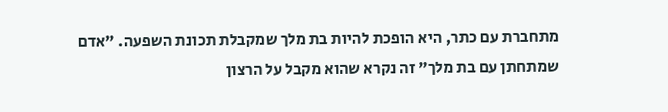מתחברת עם כתר, היא הופכת להיות בת מלך שמקבלת תכונת השפעה. "אדם שמתחתן עם בת מלך" זה נקרא שהוא מקבל על הרצון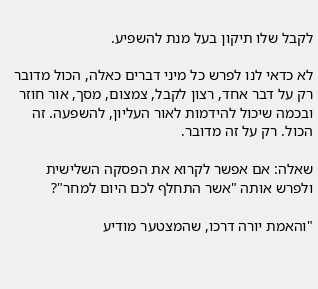לקבל שלו תיקון בעל מנת להשפיע.

לא כדאי לנו לפרש כל מיני דברים כאלה, הכול מדובר רק על דבר אחד, רצון לקבל, צמצום, מסך, אור חוזר ובכמה שיכול להידמות לאור העליון, להשפעה. זה הכול. רק על זה מדובר.

שאלה: אם אפשר לקרוא את הפסקה השלישית ולפרש אותה "אשר התחלף לכם היום למחר"?

"והאמת יורה דרכו, שהמצטער מודיע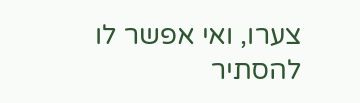צערו, ואי אפשר לו להסתיר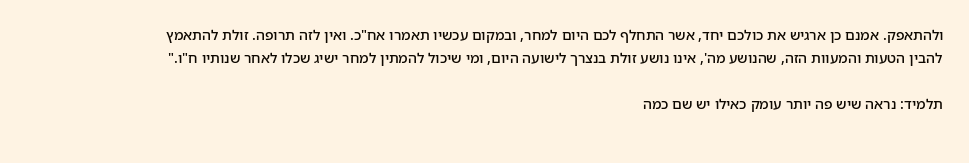ולהתאפק. אמנם כן ארגיש את כולכם יחד, אשר התחלף לכם היום למחר, ובמקום עכשיו תאמרו אח"כ. ואין לזה תרופה. זולת להתאמץ להבין הטעות והמעוות הזה, שהנושע מה', אינו נושע זולת בנצרך לישועה היום, ומי שיכול להמתין למחר ישיג שכלו לאחר שנותיו ח"ו."

תלמיד: נראה שיש פה יותר עומק כאילו יש שם כמה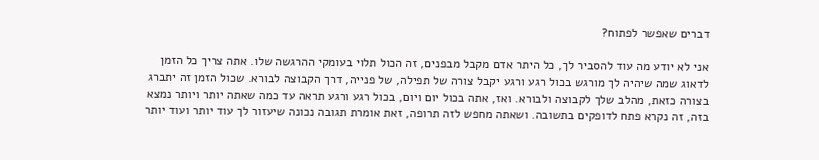דברים שאפשר לפתוח?

אני לא יודע מה עוד להסביר לך, כל היתר אדם מקבל מבפנים, זה הכול תלוי בעומקי ההרגשה שלו. אתה צריך כל הזמן לדאוג שמה שיהיה לך מורגש בכול רגע ורגע יקבל צורה של תפילה, של פנייה, דרך הקבוצה לבורא. שכול הזמן זה יתברג בצורה כזאת, מהלב שלך לקבוצה ולבורא. ואז, אתה בכול יום ויום, בכול רגע ורגע תראה עד כמה שאתה יותר ויותר נמצא בזה, זה נקרא פתח לדופקים בתשובה. ושאתה מחפש לזה תרופה, זאת אומרת תגובה נכונה שיעזור לך עוד יותר ועוד יותר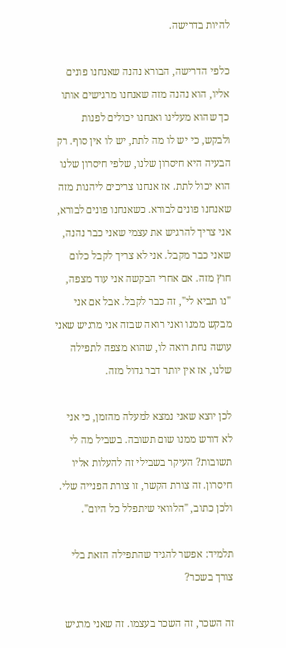להיות בדרישה.

כלפי הדרישה, הבורא נהנה שאנחנו פונים אליו, הוא נהנה מזה שאנחנו מרגישים אותו כך שהוא מעלינו ואנחנו יכולים לפנות ולבקש, כי יש לו מה לתת, יש לו אין סוף. רק הבעיה היא חיסרון שלנו, שלפי חיסרון שלנו הוא יכול לתת. אז אנחנו צריכים ליהנות מזה שאנחנו פונים לבורא. כשאנחנו פונים לבורא, אני צריך להרגיש את עצמי שאני כבר נהנה, שאני כבר מקבל. אני לא צריך לקבל כלום חוץ מזה. אם אחרי הבקשה אני עוד מצפה, "נו תביא לי", זה כבר לקבל. אבל אם אני מבקש ממנו ואני רואה שבזה אני מרגיש שאני עושה נחת רואה לו, שהוא מצפה לתפילה שלנו, אז אין יותר דבר גדול מזה.

לכן יוצא שאני נמצא למעלה מהזמן, כי אני לא דורש ממנו שום תשובה. בשביל מה לי תשובות? העיקר בשבילי זה להעלות אליו חיסרון. זה צורת הקשר, זו צורת הפנייה שלי. ולכן כתוב, "הלוואי שיתפלל כל היום".

תלמיד: אפשר להגיד שהתפילה הזאת בלי צורך בשכר?

זה השכר, זה השכר בעצמו. זה שאני מרגיש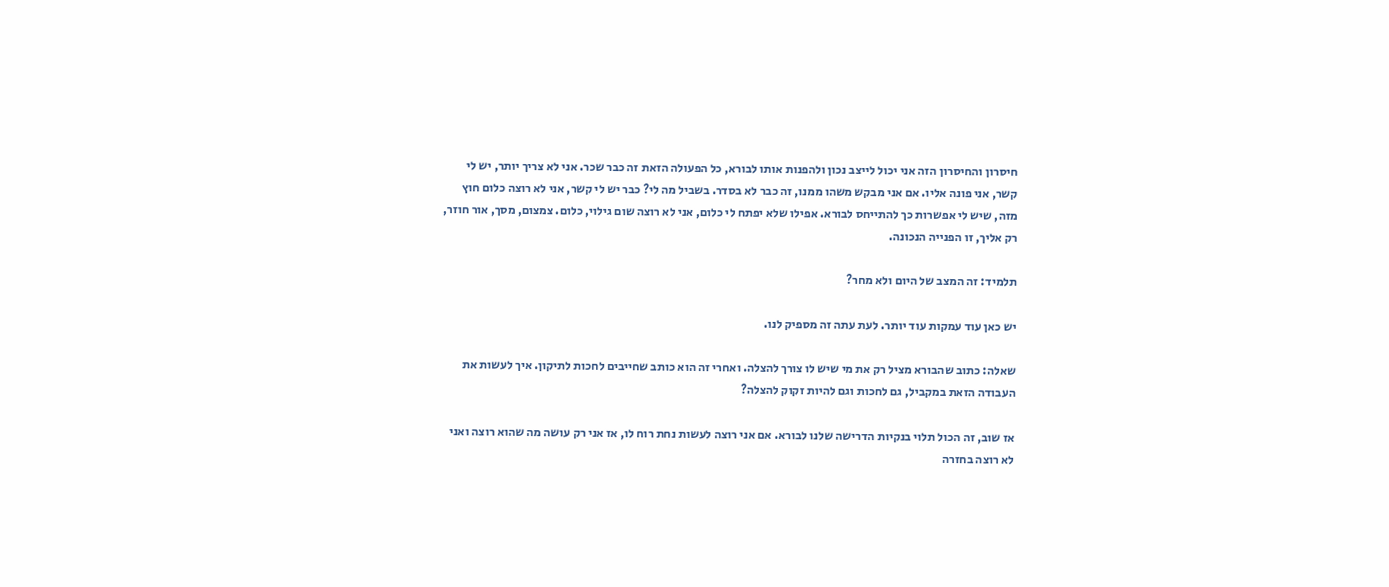חיסרון והחיסרון הזה אני יכול לייצב נכון ולהפנות אותו לבורא, כל הפעולה הזאת זה כבר שכר. אני לא צריך יותר, יש לי קשר, אני פונה אליו. אם אני מבקש משהו ממנו, זה כבר לא בסדר. בשביל מה לי? כבר יש לי קשר, אני לא רוצה כלום חוץ מזה, שיש לי אפשרות כך להתייחס לבורא. אפילו שלא יפתח לי כלום, אני לא רוצה שום גילוי, כלום. צמצום, מסך, אור חוזר, רק אליך, זו הפנייה הנכונה.

תלמיד: זה המצב של היום ולא מחר?

יש כאן עוד עמקות עוד יותר. לעת עתה זה מספיק לנו.

שאלה: כתוב שהבורא מציל רק את מי שיש לו צורך להצלה. ואחרי זה הוא כותב שחייבים לחכות לתיקון. איך לעשות את העבודה הזאת במקביל, גם לחכות וגם להיות זקוק להצלה?

אז שוב, זה הכול תלוי בנקיות הדרישה שלנו לבורא. אם אני רוצה לעשות נחת רוח לו, אז אני רק עושה מה שהוא רוצה ואני לא רוצה בחזרה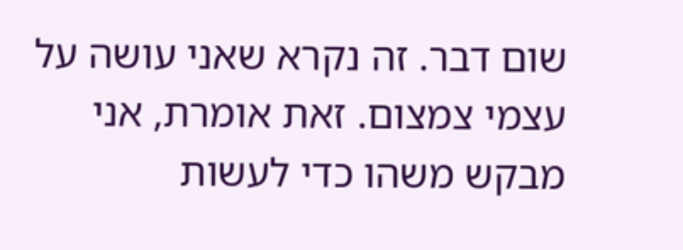שום דבר. זה נקרא שאני עושה על עצמי צמצום. זאת אומרת, אני מבקש משהו כדי לעשות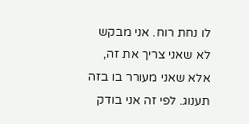לו נחת רוח. אני מבקש לא שאני צריך את זה, אלא שאני מעורר בו בזה תענוג. לפי זה אני בודק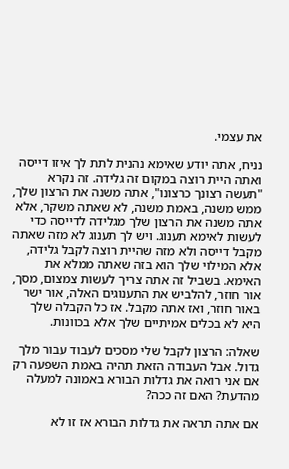את עצמי.

נניח, אתה יודע שאימא נהנית לתת לך איזו דייסה ואתה היית רוצה במקום זה גלידה. זה נקרא "תעשה רצונך כרצונו", אתה משנה את הרצון שלך, ממש משנה, באמת משנה, לא שאתה משקר, אלא אתה משנה את הרצון שלך מגלידה לדייסה כדי לעשות לאימא תענוג. ויש לך תענוג לא מזה שאתה מקבל דייסה ולא מזה שהיית רוצה לקבל גלידה, אלא המילוי שלך הוא בזה שאתה ממלא את האימא. בשביל זה אתה צריך לעשות צמצום, מסך, אור חוזר, להלביש את התענוגים האלה, אור ישר באור חוזר, ואז אתה מקבל. אז כל הקבלה שלך היא לא בכלים אמיתיים שלך אלא בכוונות.

שאלה: הרצון לקבל שלי מסכים לעבוד עבור מלך גדול. אבל העבודה הזאת תהיה באמת השפעה רק אם אני רואה את גדלות הבורא באמונה למעלה מהדעת? האם זה ככה?

אם אתה תראה את גדלות הבורא אז זו לא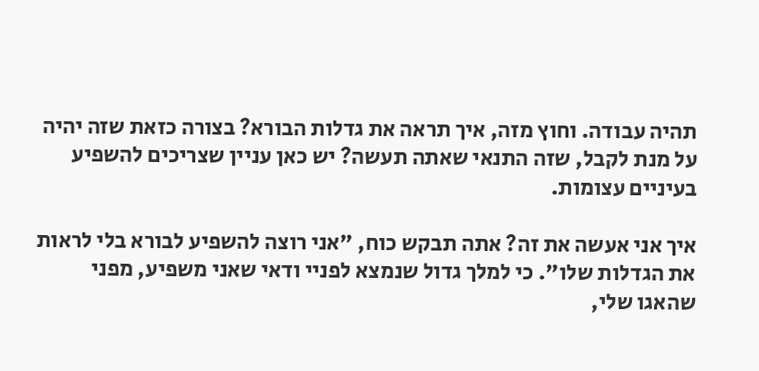תהיה עבודה. וחוץ מזה, איך תראה את גדלות הבורא? בצורה כזאת שזה יהיה על מנת לקבל, שזה התנאי שאתה תעשה? יש כאן עניין שצריכים להשפיע בעיניים עצומות.

איך אני אעשה את זה? אתה תבקש כוח, "אני רוצה להשפיע לבורא בלי לראות את הגדלות שלו". כי למלך גדול שנמצא לפניי ודאי שאני משפיע, מפני שהאגו שלי,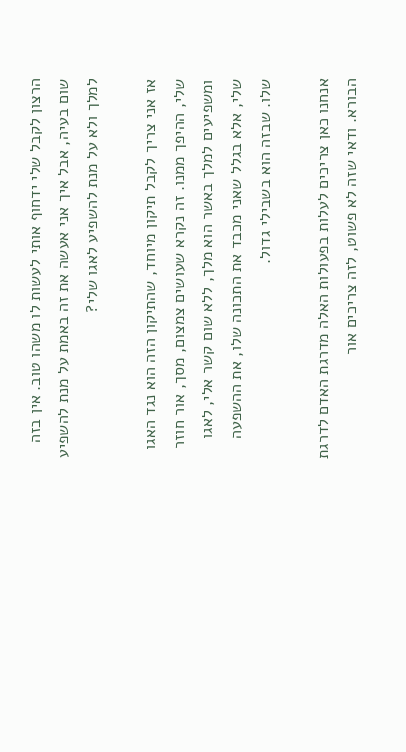הרצון לקבל שלי ידחוף אותי לעשות לו משהו טוב. אין בזה שום בעיה, אבל איך אני אעשה את זה באמת על מנת להשפיע למלך ולא על מנת להשפיע לאגו שלי?

אז אני צריך לקבל תיקון מיוחד, שהתיקון הזה הוא נגד האגו שלי, ההיפך ממנו. זה נקרא שעושים צמצום, מסך, אור חוזר ומשפיעים למלך באשר הוא מלך, ללא שום קשר אלי, לאגו שלי, אלא בגלל שאני מכבד את התכונה שלו, את ההשפעה שלו. שבזה הוא בשבילי גדול.

אנחנו כאן צריכים לעלות בפעולות האלה מדרגת האדם לדרגת הבורא. ודאי שזה לא פשוט, לזה צריכים אור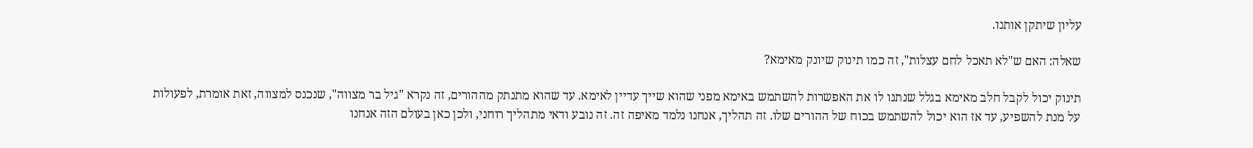עליון שיתקן אותנו.

שאלה: האם ש"לא תאכל לחם עצלות", זה כמו תינוק שיונק מאימא?

תינוק יכול לקבל חלב מאימא בגלל שנתנו לו את האפשרות להשתמש באימא מפני שהוא שייך עדיין לאימא. עד שהוא מתנתק מההורים, זה נקרא "גיל בר מצווה", שנכנס למצווה, זאת אומרת, לפעולות על מנת להשפיע, עד אז הוא יכול להשתמש בכוח של ההורים שלו. זה תהליך, אנחנו נלמד מאיפה זה. זה נובע ודאי מתהליך רוחני, ולכן כאן בעולם הזה אנחנו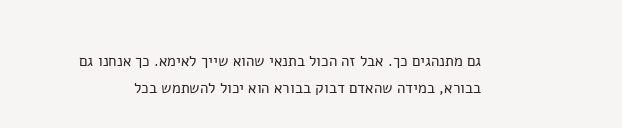גם מתנהגים כך. אבל זה הכול בתנאי שהוא שייך לאימא. כך אנחנו גם בבורא, במידה שהאדם דבוק בבורא הוא יכול להשתמש בכל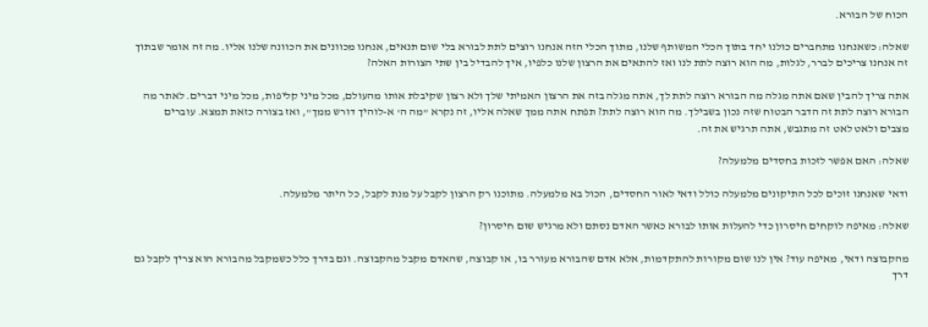הכוח של הבורא.

שאלה: כשאנחנו מתחברים כולנו יחד בתוך הכלי המשותף שלנו, מתוך הכלי הזה אנחנו רוצים לתת לבורא בלי שום תנאים, אנחנו מכוונים את הכוונה שלנו אליו. מה זה אומר שבתוך זה אנחנו צריכים לברר, לגלות, מה הוא רוצה לתת לנו ואז להתאים את הרצון שלנו כלפיו, איך להבדיל בין שתי הצורות האלה?

אתה צריך להבין שאם אתה מגלה מה הבורא רוצה לתת לך, אתה מגלה בזה את הרצון האמיתי שלך ולא רצון שקיבלת אותו מהעולם, מכל מיני קליפות, מכל מיני דברים. לאתר מה הבורא רוצה לתת זה הדבר הבטוח שזה נכון בשבילך. מה הוא רוצה לתת? תפתח אתה ממך שאלה אליו, זה נקרא "מה ה' א-לוהיך דורש ממך", ואז בצורה כזאת תמצא. עוברים מצבים ולאט לאט זה מתגבש, אתה תרגיש את זה.

שאלה: האם אפשר לזכות בחסדים מלמעלה?

ודאי שאנחנו זוכים לכל התיקונים מלמעלה כולל ודאי לאור החסדים, הכול בא מלמעלה. מתוכנו רק הרצון לקבל על מנת לקבל, כל היתר מלמעלה.

שאלה: מאיפה לוקחים חיסרון כדי להעלות אותו לבורא כאשר האדם נסתם ולא מרגיש שום חיסרון?

מהקבוצה ודאי, מאיפה עוד? אין לנו שום מקורות להתקדמות, אלא אדם שהבורא מעורר בו, או קבוצה, שהאדם מקבל מהקבוצה. וגם בדרך כלל כשמקבל מהבורא הוא צריך לקבל גם דרך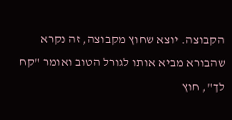הקבוצה. יוצא שחוץ מקבוצה, זה נקרא שהבורא מביא אותו לגורל הטוב ואומר "קח לך", חוץ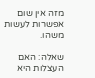מזה אין שום אפשרות לעשות משהו.

שאלה: האם העצלות היא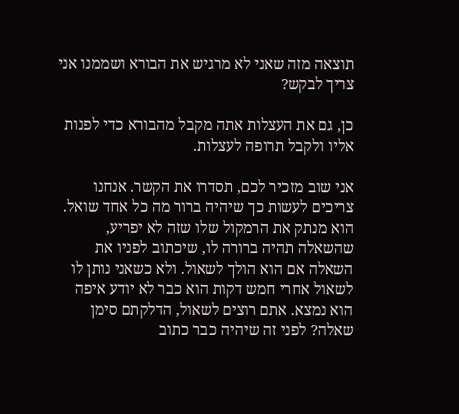תוצאה מזה שאני לא מרגיש את הבורא ושממנו אני צריך לבקש?

כן, גם את העצלות אתה מקבל מהבורא כדי לפנות אליו ולקבל תרופה לעצלות.

אני שוב מזכיר לכם, תסדרו את הקשר. אנחנו צריכים לעשות כך שיהיה ברור מה כל אחד שואל. הוא מנתק את הרמקול שלו שזה לא יפריע, שהשאלה תהיה ברורה לו, שיכתוב לפניו את השאלה אם הוא הולך לשאול. ולא כשאני נותן לו לשאול אחרי חמש דקות הוא כבר לא יודע איפה הוא נמצא. אתם רוצים לשאול, הדלקתם סימן שאלה? לפני זה שיהיה כבר כתוב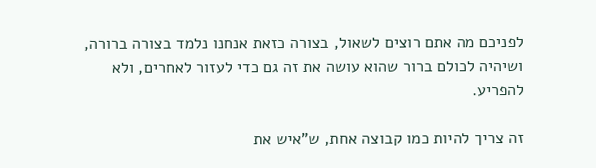לפניכם מה אתם רוצים לשאול, בצורה כזאת אנחנו נלמד בצורה ברורה, ושיהיה לכולם ברור שהוא עושה את זה גם כדי לעזור לאחרים, ולא להפריע.

זה צריך להיות כמו קבוצה אחת, ש"איש את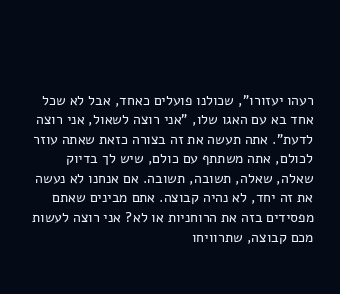רעהו יעזורו", שכולנו פועלים כאחד, אבל לא שכל אחד בא עם האגו שלו, "אני רוצה לשאול, אני רוצה לדעת". אתה תעשה את זה בצורה כזאת שאתה עוזר לכולם, אתה משתתף עם כולם, שיש לך בדיוק שאלה, שאלה, תשובה, תשובה. אם אנחנו לא נעשה את זה יחד, לא נהיה קבוצה. אתם מבינים שאתם מפסידים בזה את הרוחניות או לא? אני רוצה לעשות מכם קבוצה, שתרוויחו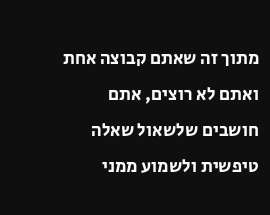מתוך זה שאתם קבוצה אחת ואתם לא רוצים, אתם חושבים שלשאול שאלה טיפשית ולשמוע ממני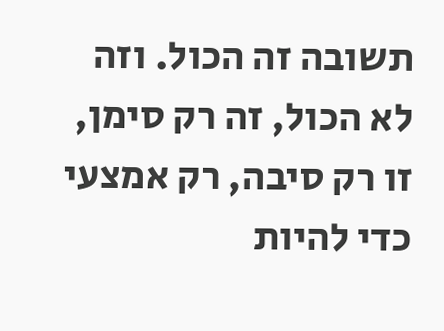תשובה זה הכול. וזה לא הכול, זה רק סימן, זו רק סיבה, רק אמצעי כדי להיות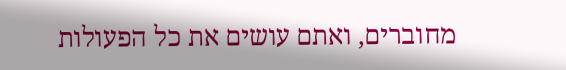מחוברים, ואתם עושים את כל הפעולות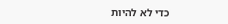כדי לא להיות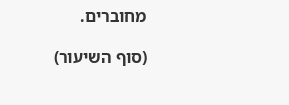מחוברים.

(סוף השיעור)